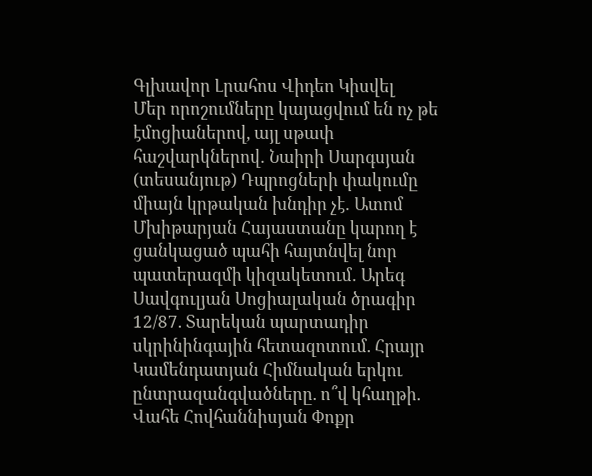Գլխավոր Լրահոս Վիդեո Կիսվել
Մեր որոշումները կայացվում են ոչ թե էմոցիաներով, այլ սթափ հաշվարկներով․ Նաիրի Սարգսյան (տեսանյութ) Դպրոցների փակումը միայն կրթական խնդիր չէ․ Ատոմ Մխիթարյան Հայաստանը կարող է ցանկացած պահի հայտնվել նոր պատերազմի կիզակետում․ Արեգ Սավգուլյան Սոցիալական ծրագիր 12/87. Տարեկան պարտադիր սկրինինգային հետազոտում. Հրայր Կամենդատյան Հիմնական երկու ընտրազանգվածները. ո՞վ կհաղթի. Վահե Հովհաննիսյան Փոքր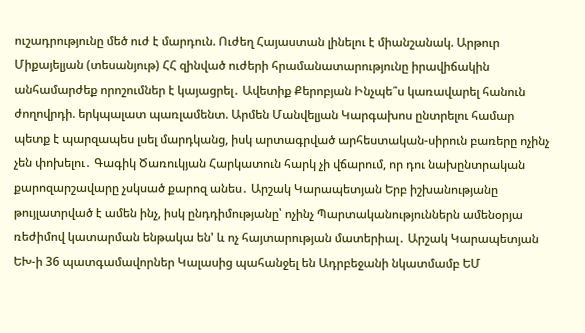ուշադրությունը մեծ ուժ է մարդուն. Ուժեղ Հայաստան լինելու է միանշանակ. Արթուր Միքայելյան (տեսանյութ) ՀՀ զինված ուժերի հրամանատարությունը իրավիճակին անհամարժեք որոշումներ է կայացրել․ Ավետիք Քերոբյան Ինչպե՞ս կառավարել հանուն ժողովրդի. երկպալատ պառլամենտ. Արմեն Մանվելյան Կարգախոս ընտրելու համար պետք է պարզապես լսել մարդկանց, իսկ արտագրված արհեստական-սիրուն բառերը ոչինչ չեն փոխելու․ Գագիկ Ծառուկյան Հարկատուն հարկ չի վճարում, որ դու նախընտրական քարոզարշավարը չսկսած քարոզ անես․ Արշակ Կարապետյան Երբ իշխանությանը թույլատրված է ամեն ինչ, իսկ ընդդիմությանը՝ ոչինչ Պարտականություններն ամենօրյա ռեժիմով կատարման ենթակա են' և ոչ հայտարության մատերիալ․ Արշակ Կարապետյան
ԵԽ-ի 36 պատգամավորներ Կալասից պահանջել են Ադրբեջանի նկատմամբ ԵՄ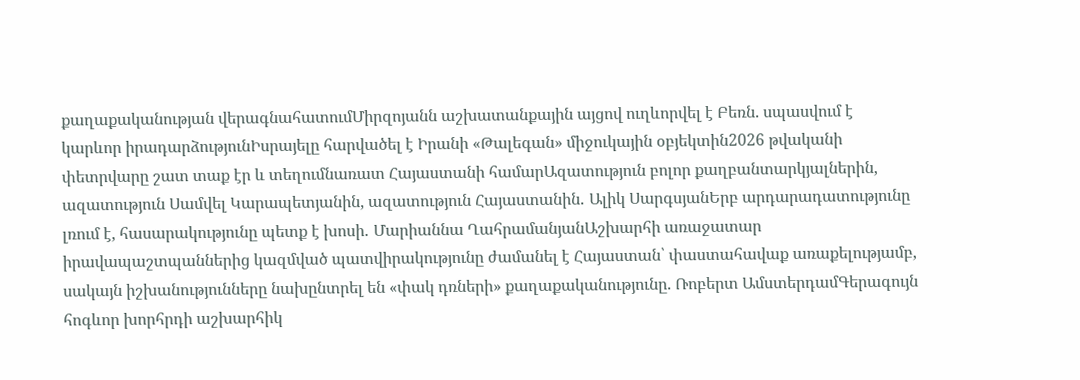քաղաքականության վերագնահատումՄիրզոյանն աշխատանքային այցով ուղևորվել է Բեռն. սպասվում է կարևոր իրադարձությունԻսրայելը հարվածել է Իրանի «Թալեգան» միջուկային օբյեկտին2026 թվականի փետրվարը շատ տաք էր և տեղումնառատ Հայաստանի համարԱզատություն բոլոր քաղբանտարկյալներին, ազատություն Սամվել Կարապետյանին, ազատություն Հայաստանին․ Ալիկ ՍարգսյանԵրբ արդարադատությունը լռում է, հասարակությունը պետք է խոսի․ Մարիաննա ՂահրամանյանԱշխարհի առաջատար իրավապաշտպաններից կազմված պատվիրակությունը ժամանել է Հայաստան՝ փաստահավաք առաքելությամբ, սակայն իշխանությունները նախընտրել են «փակ դռների» քաղաքականությունը. Ռոբերտ ԱմստերդամԳերագույն հոգևոր խորհրդի աշխարհիկ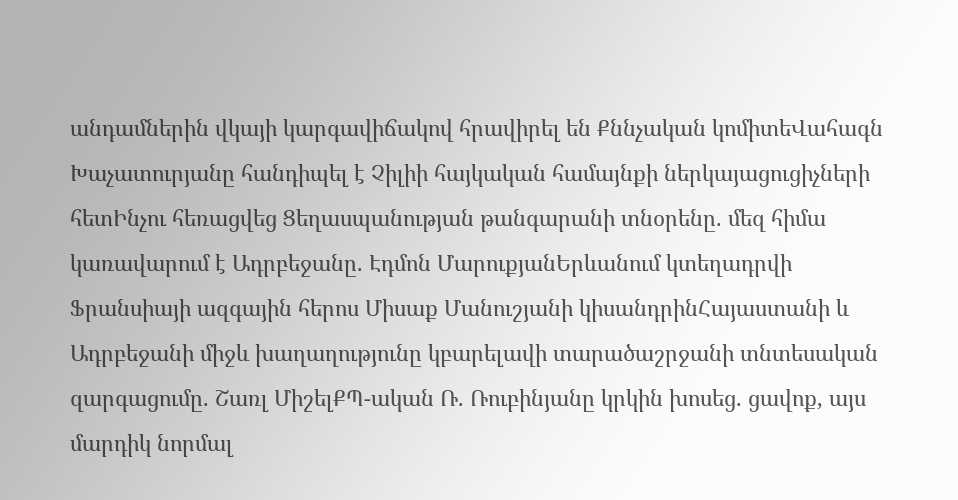անդամներին վկայի կարգավիճակով հրավիրել են Քննչական կոմիտեՎահագն Խաչատուրյանը հանդիպել է Չիլիի հայկական համայնքի ներկայացուցիչների հետԻնչու հեռացվեց Ցեղասպանության թանգարանի տնօրենը. մեզ հիմա կառավարում է Ադրբեջանը. Էդմոն ՄարուքյանԵրևանում կտեղադրվի Ֆրանսիայի ազգային հերոս Միսաք Մանուշյանի կիսանդրինՀայաստանի և Ադրբեջանի միջև խաղաղությունը կբարելավի տարածաշրջանի տնտեսական զարգացումը. Շառլ ՄիշելՔՊ-ական Ռ. Ռուբինյանը կրկին խոսեց. ցավոք, այս մարդիկ նորմալ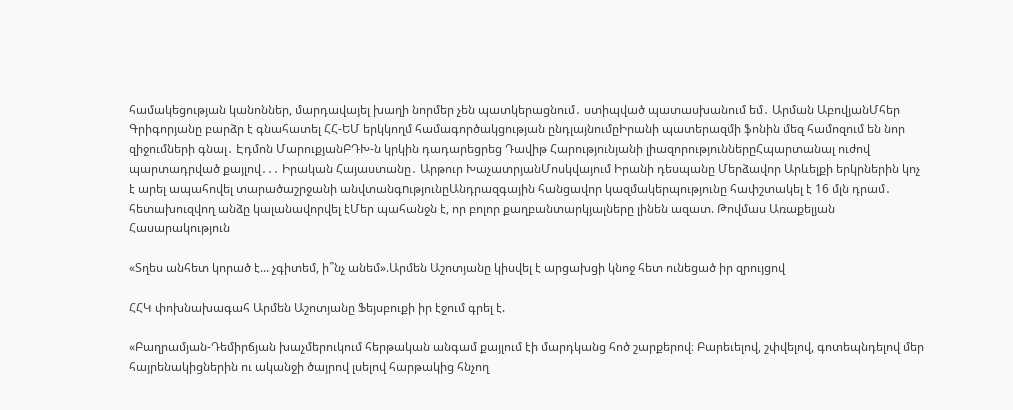համակեցության կանոններ, մարդավայել խաղի նորմեր չեն պատկերացնում․ ստիպված պատասխանում եմ․ Արման ԱբովյանՄհեր Գրիգորյանը բարձր է գնահատել ՀՀ-ԵՄ երկկողմ համագործակցության ընդլայնումըԻրանի պատերազմի ֆոնին մեզ համոզում են նոր զիջումների գնալ․ Էդմոն ՄարուքյանԲԴԽ-ն կրկին դադարեցրեց Դավիթ Հարությունյանի լիազորություններըՀպարտանալ ուժով պարտադրված քայլով․․․ Իրական Հայաստանը․ Արթուր ԽաչատրյանՄոսկվայում Իրանի դեսպանը Մերձավոր Արևելքի երկրներին կոչ է արել ապահովել տարածաշրջանի անվտանգnւթյունըԱնդրազգային հանցավոր կազմակերպությունը հափշտակել է 16 մլն դրամ․ հետախուզվող անձը կալանավորվել էՄեր պահանջն է, որ բոլոր քաղբանտարկյալները լինեն ազատ. Թովմաս Առաքելյան
Հասարակություն

«Տղես անհետ կորած է... չգիտեմ, ի՞նչ անեմ».Արմեն Աշոտյանը կիսվել է արցախցի կնոջ հետ ունեցած իր զրույցով

ՀՀԿ փոխնախագահ Արմեն Աշոտյանը Ֆեյսբուքի իր էջում գրել է.

«Բաղրամյան-Դեմիրճյան խաչմերուկում հերթական անգամ քայլում էի մարդկանց հոծ շարքերով։ Բարեւելով, շփվելով, գոտեպնդելով մեր հայրենակիցներին ու ականջի ծայրով լսելով հարթակից հնչող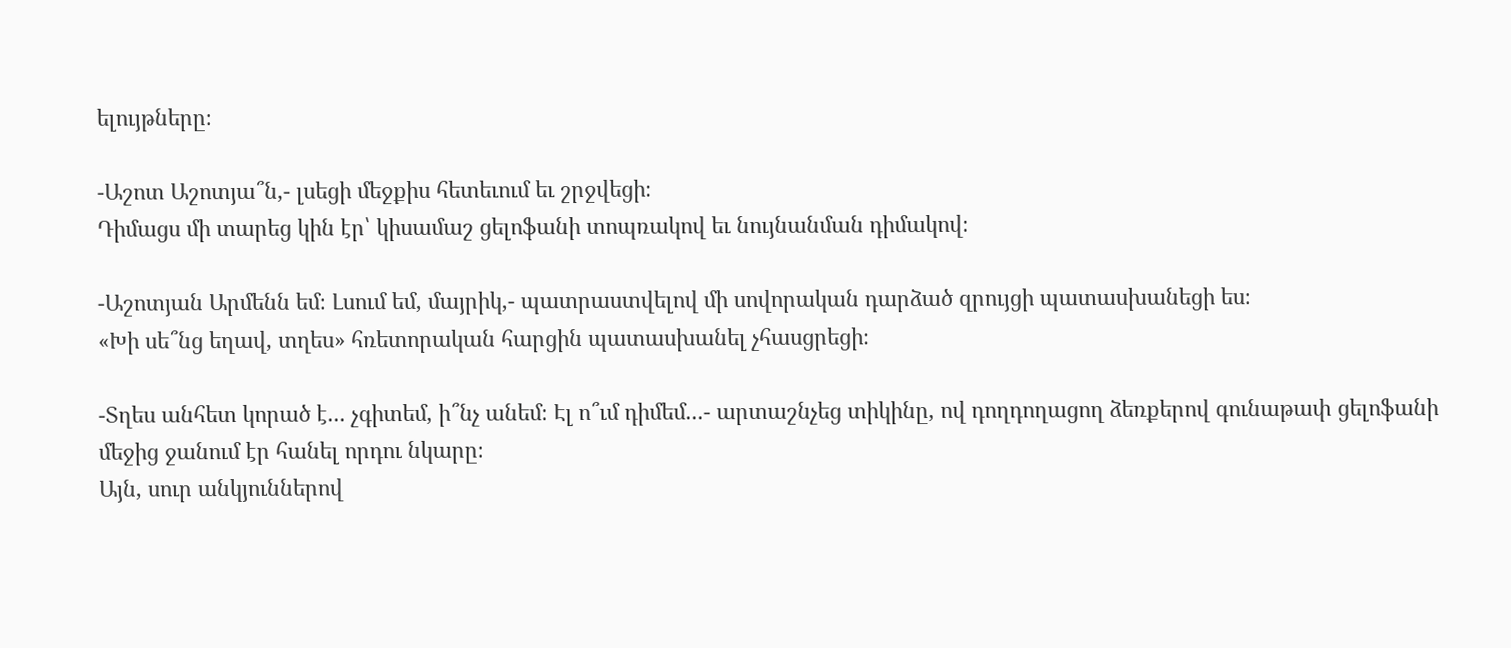ելույթները։

-Աշոտ Աշոտյա՞ն,- լսեցի մեջքիս հետեւում եւ շրջվեցի։
Դիմացս մի տարեց կին էր՝ կիսամաշ ցելոֆանի տոպռակով եւ նույնանման դիմակով։

-Աշոտյան Արմենն եմ։ Լսում եմ, մայրիկ,- պատրաստվելով մի սովորական դարձած զրույցի պատասխանեցի ես։
«Խի սե՞նց եղավ, տղես» հռետորական հարցին պատասխանել չհասցրեցի։

-Տղես անհետ կորած է... չգիտեմ, ի՞նչ անեմ։ Էլ ո՞ւմ դիմեմ...- արտաշնչեց տիկինը, ով դողդողացող ձեռքերով գունաթափ ցելոֆանի մեջից ջանում էր հանել որդու նկարը։
Այն, սուր անկյուններով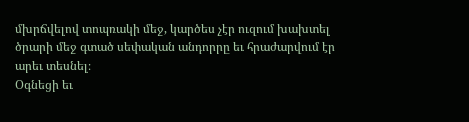մխրճվելով տոպռակի մեջ, կարծես չէր ուզում խախտել ծրարի մեջ գտած սեփական անդորրը եւ հրաժարվում էր արեւ տեսնել։
Օգնեցի եւ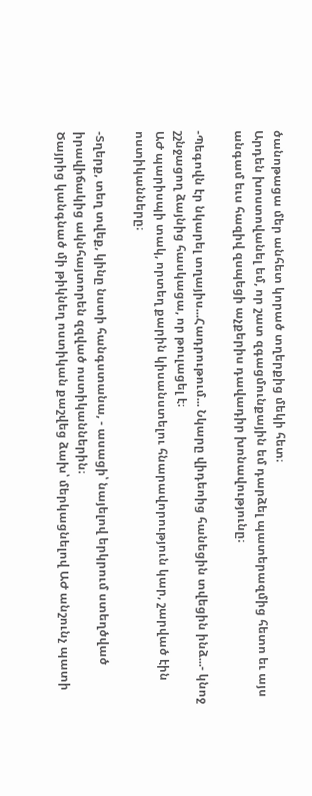ծանոթացա մեր անհետ կորած տղերքից մեկի հետ։
Արդեն խոստովանել եմ, որ շատ զգացմունքային եմ դարձել պատերազմից հետո եւ այս անգամ եւս հազիվ զսպեցի աչքերիս դավադիր խոնավությունը։

-Պեգովն էր նկարել տղայիս...Հադրութում... Նկարը վիդեոից հանեցին տվեցին ինձ...- կնոջ շշնջացող ձայնից հասկացա, որ թուլացել է։
ԱԺ պարիսպի տակ, որտեղ քարին կիսանստելու հնարավորություն կար, շարված էին ոստիկանները։

-Տղերք, տեղ տվեք, կինը նստի հանգստանա, - ասացի՝ նայելով երկրում ստեղծված իրավիճակից ակնհայտորեն զզված ոստիկաններին։
Ծայրից կանգնած մի թիկնեղ ոստիկան քաշվեց ձախ՝ մերկացնելով ԱԺ անշունչ պատի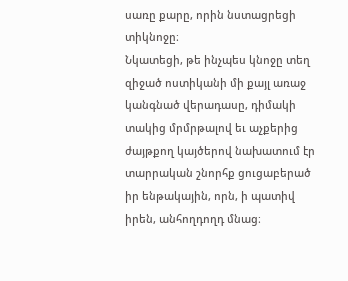սառը քարը, որին նստացրեցի տիկնոջը։
Նկատեցի, թե ինչպես կնոջը տեղ զիջած ոստիկանի մի քայլ առաջ կանգնած վերադասը, դիմակի տակից մրմրթալով եւ աչքերից ժայթքող կայծերով նախատում էր տարրական շնորհք ցուցաբերած իր ենթակային, որն, ի պատիվ իրեն, անհողդողդ մնաց։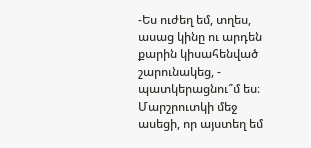-Ես ուժեղ եմ, տղես, ասաց կինը ու արդեն քարին կիսահենված շարունակեց, - պատկերացնու՞մ ես։ Մարշրուտկի մեջ ասեցի, որ այստեղ եմ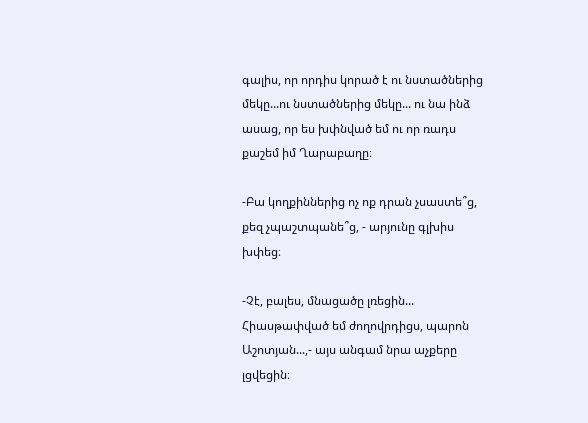գալիս, որ որդիս կորած է ու նստածներից մեկը...ու նստածներից մեկը... ու նա ինձ ասաց, որ ես խփնված եմ ու որ ռադս քաշեմ իմ Ղարաբաղը։

-Բա կողքիններից ոչ ոք դրան չսաստե՞ց, քեզ չպաշտպանե՞ց, - արյունը գլխիս խփեց։

-Չէ, բալես, մնացածը լռեցին... Հիասթափված եմ ժողովրդիցս, պարոն Աշոտյան...,- այս անգամ նրա աչքերը լցվեցին։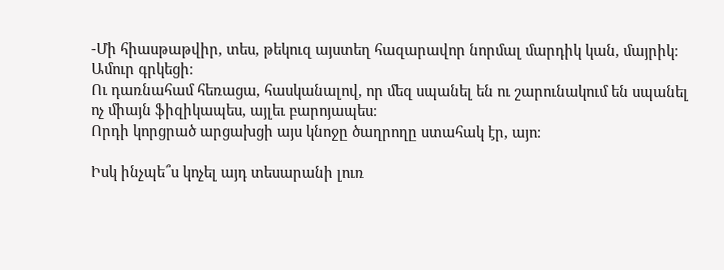-Մի հիասթաթվիր, տես, թեկուզ այստեղ հազարավոր նորմալ մարդիկ կան, մայրիկ։
Ամուր գրկեցի։
Ու դառնահամ հեռացա, հասկանալով, որ մեզ սպանել են ու շարունակում են սպանել ոչ միայն ֆիզիկապես, այլեւ բարոյապես։
Որդի կորցրած արցախցի այս կնոջը ծաղրողը ստահակ էր, այո։

Իսկ ինչպե՞ս կոչել այդ տեսարանի լուռ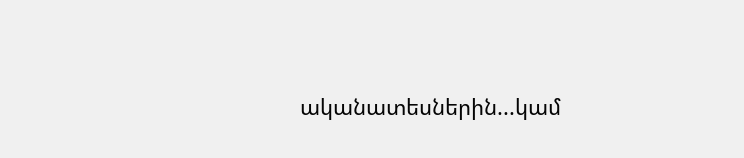ականատեսներին...կամ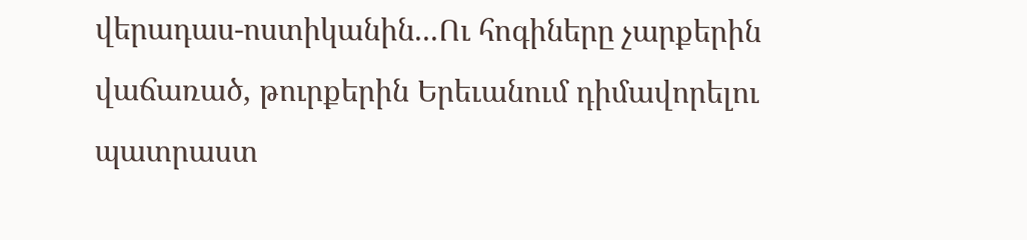վերադաս-ոստիկանին...Ու հոգիները չարքերին վաճառած, թուրքերին Երեւանում դիմավորելու պատրաստ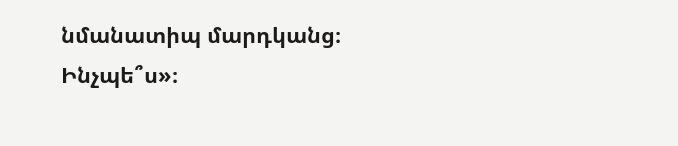նմանատիպ մարդկանց։ Ինչպե՞ս»։